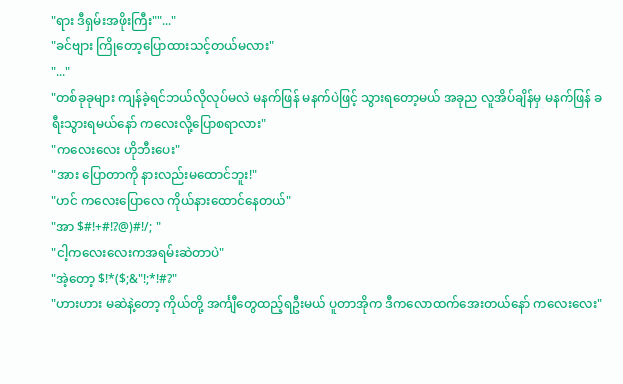"ရား ဒီရှမ်းအဖိုးကြီး""..."
"ခင်ဗျား ကြိုတော့ပြောထားသင့်တယ်မလား"
"..."
"တစ်ခုခုများ ကျန်ခဲ့ရင်ဘယ်လိုလုပ်မလဲ မနက်ဖြန် မနက်ပဲဖြင့် သွားရတော့မယ် အခုည လူအိပ်ချိန်မှ မနက်ဖြန် ခရီးသွားရမယ်နော် ကလေးလို့ပြောစရာလား"
"ကလေးလေး ဟိုဘီးပေး"
"အား ပြောတာကို နားလည်းမထောင်ဘူး!"
"ဟင် ကလေးပြောလေ ကိုယ်နားထောင်နေတယ်"
"အာ $#!+#!?@)#!/; "
"ငါ့ကလေးလေးကအရမ်းဆဲတာပဲ"
"အဲ့တော့ $!*($;&"!;*!#?"
"ဟားဟား မဆဲနဲ့တော့ ကိုယ်တို့ အင်္ကျီတွေထည့်ရဦးမယ် ပူတာအိုက ဒီကလောထက်အေးတယ်နော် ကလေးလေး"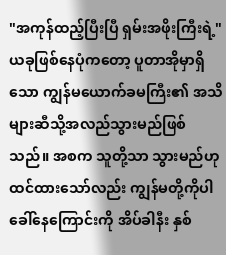"အကုန်ထည့်ပြီးပြီ ရှမ်းအဖိုးကြီးရဲ့"
ယခုဖြစ်နေပုံကတော့ ပူတာအိုမှာရှိသော ကျွန်မယောက်ခမကြီး၏ အသိများဆီသို့အလည်သွားမည်ဖြစ်သည်။ အစက သူတို့သာ သွားမည်ဟုထင်ထားသော်လည်း ကျွန်မတို့ကိုပါ ခေါ်နေကြောင်းကို အိပ်ခါနီး နှစ်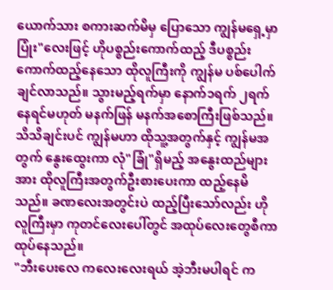ယောက်သား စကားဆက်မိမှ ပြောသော ကျွန်မရှေ့မှာ ပြုံး"လေးဖြင့် ဟိုပစ္စည်းကောက်ထည့် ဒီပစ္စည်း ကောက်ထည့်နေသော ထိုလူကြီးကို ကျွန်မ ပစ်ပေါက်ချင်လာသည်။ သွားမည့်ရက်မှာ နောက်၁ရက် ၂ရက်နေရင်မဟုတ် မနက်ဖြန် မနက်အစောကြီးဖြစ်သည်။
သိသိချင်းပင် ကျွန်မဟာ ထိုသူ့အတွက်နှင့် ကျွန်မအတွက် နွေးထွေးကာ လုံ"ခြုံ"ရှိမည့် အနွေးထည်များအား ထိုလူကြီးအတွက်ဦးစားပေးကာ ထည့်နေမိသည်။ ခဏလေးအတွင်းပဲ ထည့်ပြီးသော်လည်း ဟိုလူကြီးမှာ ကုတင်လေးပေါ်တွင် အထုပ်လေးတွေစီကာ ထုပ်နေသည်။
"ဘီးပေးလေ ကလေးလေးရယ် အဲ့ဘီးမပါရင် က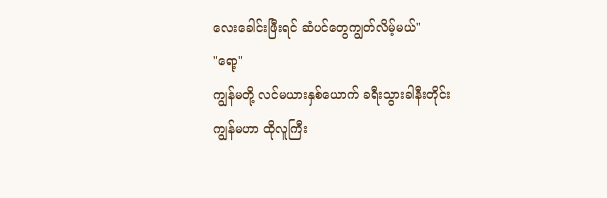လေးခေါင်းဖြီးရင် ဆံပင်တွေကျွတ်လိမ့်မယ်"
"ရော့"
ကျွန်မတို့ လင်မယားနှစ်ယောက် ခရီးသွားခါနီးတိုင်း ကျွန်မဟာ ထိုလူကြီး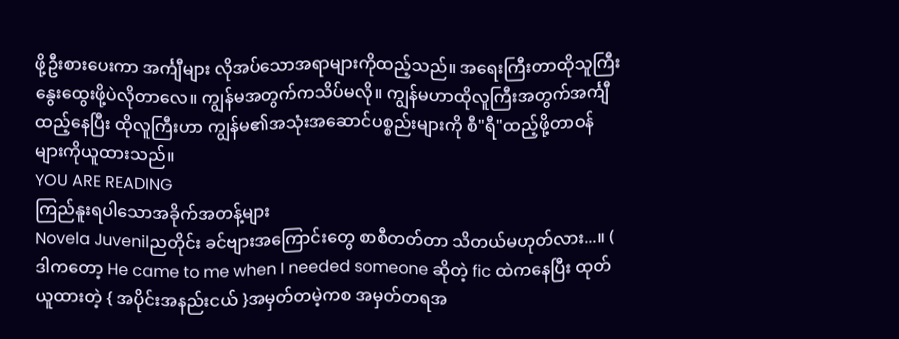ဖို့ဦးစားပေးကာ အင်္ကျီများ လိုအပ်သောအရာများကိုထည့်သည်။ အရေးကြီးတာထိုသူကြီး နွေးထွေးဖို့ပဲလိုတာလေ။ ကျွန်မအတွက်ကသိပ်မလို။ ကျွန်မဟာထိုလူကြီးအတွက်အင်္ကျီထည့်နေပြီး ထိုလူကြီးဟာ ကျွန်မ၏အသုံးအဆောင်ပစ္စည်းများကို စီ"ရီ"ထည့်ဖို့တာဝန်များကိုယူထားသည်။
YOU ARE READING
ကြည်နူးရပါသောအခိုက်အတန့်များ
Novela Juvenilညတိုင်း ခင်ဗျားအကြောင်းတွေ စာစီတတ်တာ သိတယ်မဟုတ်လား...။ ( ဒါကတော့ He came to me when I needed someone ဆိုတဲ့ fic ထဲကနေပြီး ထုတ်ယူထားတဲ့ { အပိုင်းအနည်းငယ် }အမှတ်တမဲ့ကစ အမှတ်တရအ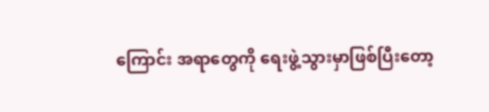ကြောင်း အရာတွေကို ရေးဖွဲ့သွားမှာဖြစ်ပြီးတော့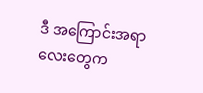ဒီ အကြောင်းအရာလေးတွေက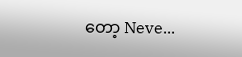တော့ Neve...